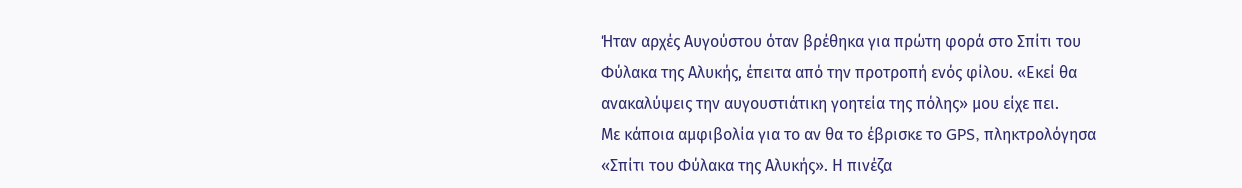Ήταν αρχές Αυγούστου όταν βρέθηκα για πρώτη φορά στο Σπίτι του Φύλακα της Αλυκής, έπειτα από την προτροπή ενός φίλου. «Εκεί θα ανακαλύψεις την αυγουστιάτικη γοητεία της πόλης» μου είχε πει.
Με κάποια αμφιβολία για το αν θα το έβρισκε το GPS, πληκτρολόγησα «Σπίτι του Φύλακα της Αλυκής». Η πινέζα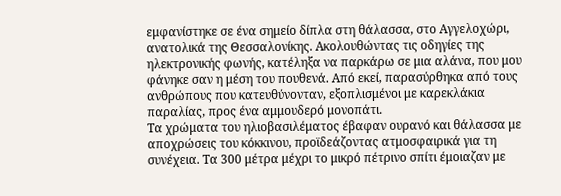εμφανίστηκε σε ένα σημείο δίπλα στη θάλασσα, στο Αγγελοχώρι, ανατολικά της Θεσσαλονίκης. Ακολουθώντας τις οδηγίες της ηλεκτρονικής φωνής, κατέληξα να παρκάρω σε μια αλάνα, που μου φάνηκε σαν η μέση του πουθενά. Από εκεί, παρασύρθηκα από τους ανθρώπους που κατευθύνονταν, εξοπλισμένοι με καρεκλάκια παραλίας, προς ένα αμμουδερό μονοπάτι.
Τα χρώματα του ηλιοβασιλέματος έβαφαν ουρανό και θάλασσα με αποχρώσεις του κόκκινου, προϊδεάζοντας ατμοσφαιρικά για τη συνέχεια. Τα 300 μέτρα μέχρι το μικρό πέτρινο σπίτι έμοιαζαν με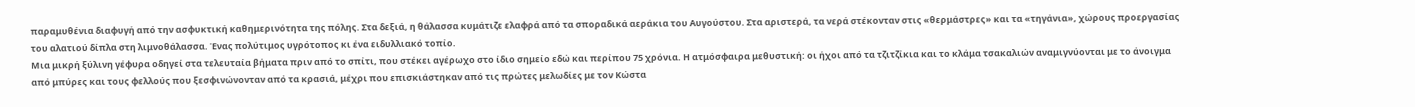παραμυθένια διαφυγή από την ασφυκτική καθημερινότητα της πόλης. Στα δεξιά, η θάλασσα κυμάτιζε ελαφρά από τα σποραδικά αεράκια του Αυγούστου. Στα αριστερά, τα νερά στέκονταν στις «θερμάστρες» και τα «τηγάνια», χώρους προεργασίας του αλατιού δίπλα στη λιμνοθάλασσα. Ένας πολύτιμος υγρότοπος κι ένα ειδυλλιακό τοπίο.
Μια μικρή ξύλινη γέφυρα οδηγεί στα τελευταία βήματα πριν από το σπίτι, που στέκει αγέρωχο στο ίδιο σημείο εδώ και περίπου 75 χρόνια. Η ατμόσφαιρα μεθυστική: οι ήχοι από τα τζιτζίκια και το κλάμα τσακαλιών αναμιγνύονται με το άνοιγμα από μπύρες και τους φελλούς που ξεσφινώνονταν από τα κρασιά, μέχρι που επισκιάστηκαν από τις πρώτες μελωδίες με τον Κώστα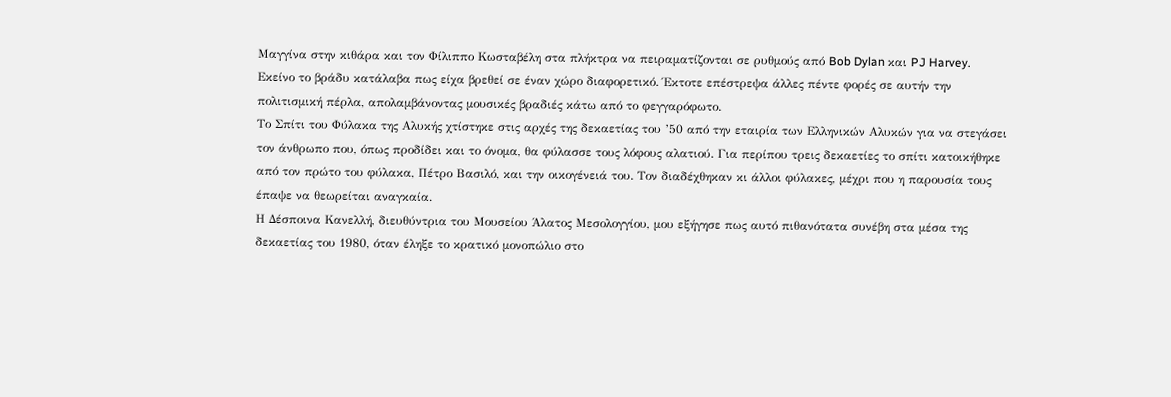Μαγγίνα στην κιθάρα και τον Φίλιππο Κωσταβέλη στα πλήκτρα να πειραματίζονται σε ρυθμούς από Bob Dylan και PJ Harvey.
Εκείνο το βράδυ κατάλαβα πως είχα βρεθεί σε έναν χώρο διαφορετικό. Έκτοτε επέστρεψα άλλες πέντε φορές σε αυτήν την πολιτισμική πέρλα, απολαμβάνοντας μουσικές βραδιές κάτω από το φεγγαρόφωτο.
Το Σπίτι του Φύλακα της Αλυκής χτίστηκε στις αρχές της δεκαετίας του ’50 από την εταιρία των Ελληνικών Αλυκών για να στεγάσει τον άνθρωπο που, όπως προδίδει και το όνομα, θα φύλασσε τους λόφους αλατιού. Για περίπου τρεις δεκαετίες το σπίτι κατοικήθηκε από τον πρώτο του φύλακα, Πέτρο Βασιλό, και την οικογένειά του. Τον διαδέχθηκαν κι άλλοι φύλακες, μέχρι που η παρουσία τους έπαψε να θεωρείται αναγκαία.
Η Δέσποινα Κανελλή, διευθύντρια του Μουσείου Άλατος Μεσολογγίου, μου εξήγησε πως αυτό πιθανότατα συνέβη στα μέσα της δεκαετίας του 1980, όταν έληξε το κρατικό μονοπώλιο στο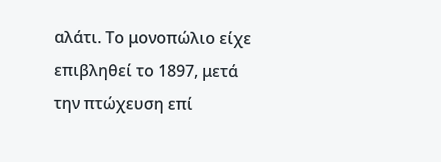αλάτι. Το μονοπώλιο είχε επιβληθεί το 1897, μετά την πτώχευση επί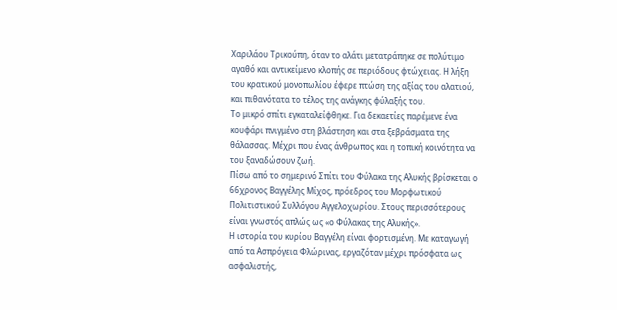Χαριλάου Τρικούπη, όταν το αλάτι μετατράπηκε σε πολύτιμο αγαθό και αντικείμενο κλοπής σε περιόδους φτώχειας. Η λήξη του κρατικού μονοπωλίου έφερε πτώση της αξίας του αλατιού, και πιθανότατα το τέλος της ανάγκης φύλαξής του.
Το μικρό σπίτι εγκαταλείφθηκε. Για δεκαετίες παρέμενε ένα κουφάρι πνιγμένο στη βλάστηση και στα ξεβράσματα της θάλασσας. Μέχρι που ένας άνθρωπος και η τοπική κοινότητα να του ξαναδώσουν ζωή.
Πίσω από το σημερινό Σπίτι του Φύλακα της Αλυκής βρίσκεται ο 66χρονος Βαγγέλης Μίχος, πρόεδρος του Μορφωτικού Πολιτιστικού Συλλόγου Αγγελοχωρίου. Στους περισσότερους είναι γνωστός απλώς ως «ο Φύλακας της Αλυκής».
Η ιστορία του κυρίου Βαγγέλη είναι φορτισμένη. Με καταγωγή από τα Ασπρόγεια Φλώρινας, εργαζόταν μέχρι πρόσφατα ως ασφαλιστής,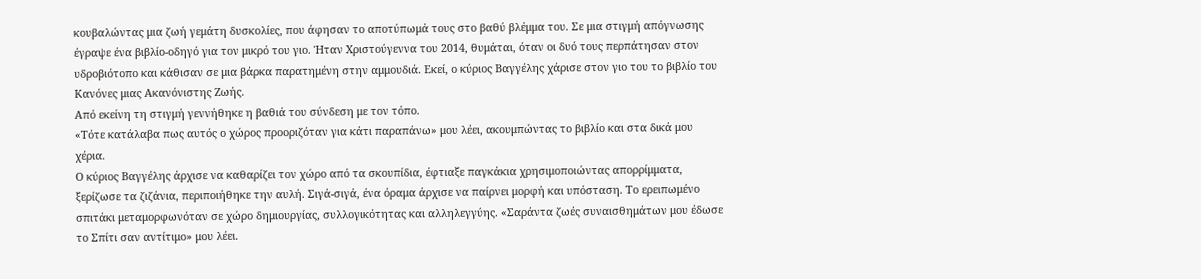κουβαλώντας μια ζωή γεμάτη δυσκολίες, που άφησαν το αποτύπωμά τους στο βαθύ βλέμμα του. Σε μια στιγμή απόγνωσης έγραψε ένα βιβλίο-οδηγό για τον μικρό του γιο. Ήταν Χριστούγεννα του 2014, θυμάται, όταν οι δυό τους περπάτησαν στον υδροβιότοπο και κάθισαν σε μια βάρκα παρατημένη στην αμμουδιά. Εκεί, ο κύριος Βαγγέλης χάρισε στον γιο του το βιβλίο του Κανόνες μιας Ακανόνιστης Ζωής.
Από εκείνη τη στιγμή γεννήθηκε η βαθιά του σύνδεση με τον τόπο.
«Τότε κατάλαβα πως αυτός ο χώρος προοριζόταν για κάτι παραπάνω» μου λέει, ακουμπώντας το βιβλίο και στα δικά μου χέρια.
Ο κύριος Βαγγέλης άρχισε να καθαρίζει τον χώρο από τα σκουπίδια, έφτιαξε παγκάκια χρησιμοποιώντας απορρίμματα, ξερίζωσε τα ζιζάνια, περιποιήθηκε την αυλή. Σιγά-σιγά, ένα όραμα άρχισε να παίρνει μορφή και υπόσταση. Το ερειπωμένο σπιτάκι μεταμορφωνόταν σε χώρο δημιουργίας, συλλογικότητας και αλληλεγγύης. «Σαράντα ζωές συναισθημάτων μου έδωσε το Σπίτι σαν αντίτιμο» μου λέει.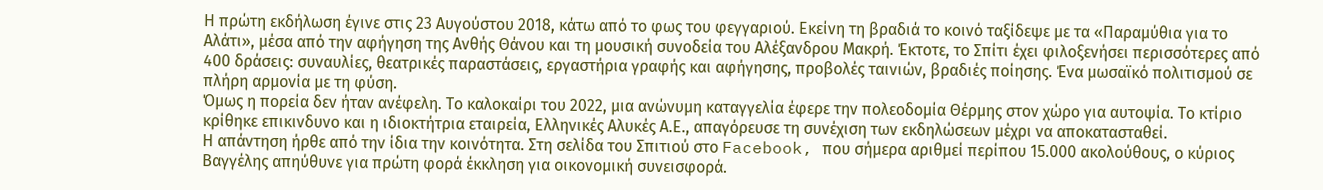Η πρώτη εκδήλωση έγινε στις 23 Αυγούστου 2018, κάτω από το φως του φεγγαριού. Εκείνη τη βραδιά το κοινό ταξίδεψε με τα «Παραμύθια για το Αλάτι», μέσα από την αφήγηση της Ανθής Θάνου και τη μουσική συνοδεία του Αλέξανδρου Μακρή. Έκτοτε, το Σπίτι έχει φιλοξενήσει περισσότερες από 400 δράσεις: συναυλίες, θεατρικές παραστάσεις, εργαστήρια γραφής και αφήγησης, προβολές ταινιών, βραδιές ποίησης. Ένα μωσαϊκό πολιτισμού σε πλήρη αρμονία με τη φύση.
Όμως η πορεία δεν ήταν ανέφελη. Το καλοκαίρι του 2022, μια ανώνυμη καταγγελία έφερε την πολεοδομία Θέρμης στον χώρο για αυτοψία. Το κτίριο κρίθηκε επικινδυνο και η ιδιοκτήτρια εταιρεία, Ελληνικές Αλυκές Α.Ε., απαγόρευσε τη συνέχιση των εκδηλώσεων μέχρι να αποκατασταθεί.
Η απάντηση ήρθε από την ίδια την κοινότητα. Στη σελίδα του Σπιτιού στο Facebook, που σήμερα αριθμεί περίπου 15.000 ακολούθους, ο κύριος Βαγγέλης απηύθυνε για πρώτη φορά έκκληση για οικονομική συνεισφορά.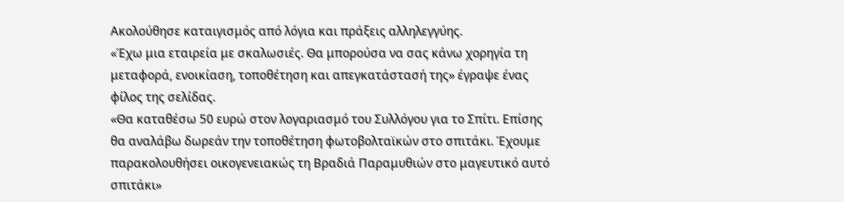Ακολούθησε καταιγισμός από λόγια και πράξεις αλληλεγγύης.
«Έχω μια εταιρεία με σκαλωσιές. Θα μπορούσα να σας κάνω χορηγία τη μεταφορά, ενοικίαση, τοποθέτηση και απεγκατάστασή της» έγραψε ένας φίλος της σελίδας.
«Θα καταθέσω 50 ευρώ στον λογαριασμό του Συλλόγου για το Σπίτι. Επίσης θα αναλάβω δωρεάν την τοποθέτηση φωτοβολταϊκών στο σπιτάκι. Έχουμε παρακολουθήσει οικογενειακώς τη Βραδιά Παραμυθιών στο μαγευτικό αυτό σπιτάκι»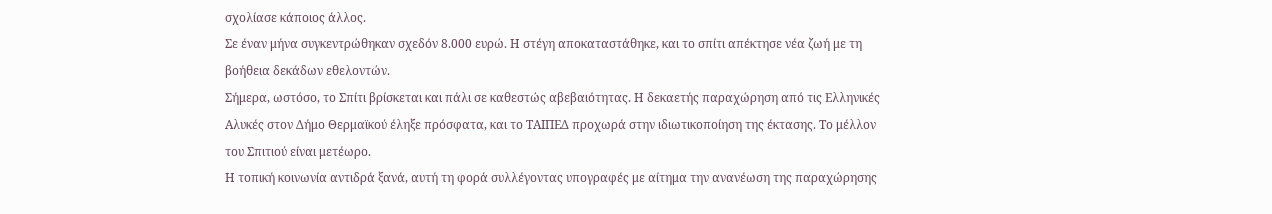σχολίασε κάποιος άλλος.
Σε έναν μήνα συγκεντρώθηκαν σχεδόν 8.000 ευρώ. Η στέγη αποκαταστάθηκε, και το σπίτι απέκτησε νέα ζωή με τη βοήθεια δεκάδων εθελοντών.
Σήμερα, ωστόσο, το Σπίτι βρίσκεται και πάλι σε καθεστώς αβεβαιότητας. Η δεκαετής παραχώρηση από τις Ελληνικές Αλυκές στον Δήμο Θερμαϊκού έληξε πρόσφατα, και το ΤΑΙΠΕΔ προχωρά στην ιδιωτικοποίηση της έκτασης. Το μέλλον του Σπιτιού είναι μετέωρο.
Η τοπική κοινωνία αντιδρά ξανά, αυτή τη φορά συλλέγοντας υπογραφές με αίτημα την ανανέωση της παραχώρησης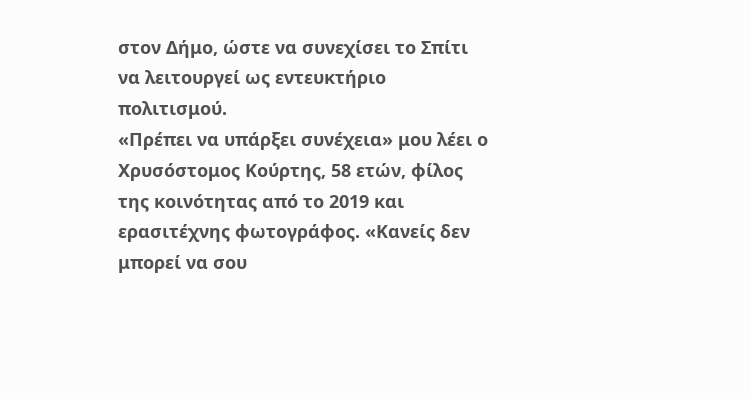στον Δήμο, ώστε να συνεχίσει το Σπίτι να λειτουργεί ως εντευκτήριο πολιτισμού.
«Πρέπει να υπάρξει συνέχεια» μου λέει ο Χρυσόστομος Κούρτης, 58 ετών, φίλος της κοινότητας από το 2019 και ερασιτέχνης φωτογράφος. «Κανείς δεν μπορεί να σου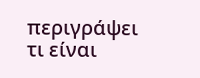περιγράψει τι είναι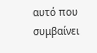αυτό που συμβαίνει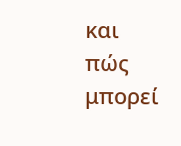και πώς μπορεί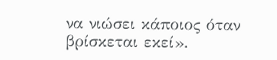να νιώσει κάποιος όταν βρίσκεται εκεί».